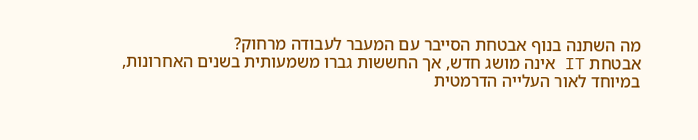מה השתנה בנוף אבטחת הסייבר עם המעבר לעבודה מרחוק?
אבטחת IT אינה מושג חדש, אך החששות גברו משמעותית בשנים האחרונות, במיוחד לאור העלייה הדרמטית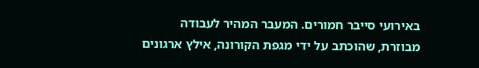באירועי סייבר חמורים. המעבר המהיר לעבודה מבוזרת, שהוכתב על ידי מגפת הקורונה, אילץ ארגונים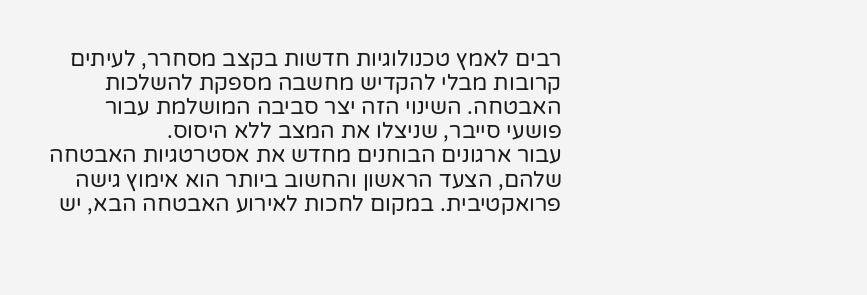רבים לאמץ טכנולוגיות חדשות בקצב מסחרר, לעיתים קרובות מבלי להקדיש מחשבה מספקת להשלכות האבטחה. השינוי הזה יצר סביבה המושלמת עבור פושעי סייבר, שניצלו את המצב ללא היסוס.
עבור ארגונים הבוחנים מחדש את אסטרטגיות האבטחה שלהם, הצעד הראשון והחשוב ביותר הוא אימוץ גישה פרואקטיבית. במקום לחכות לאירוע האבטחה הבא, יש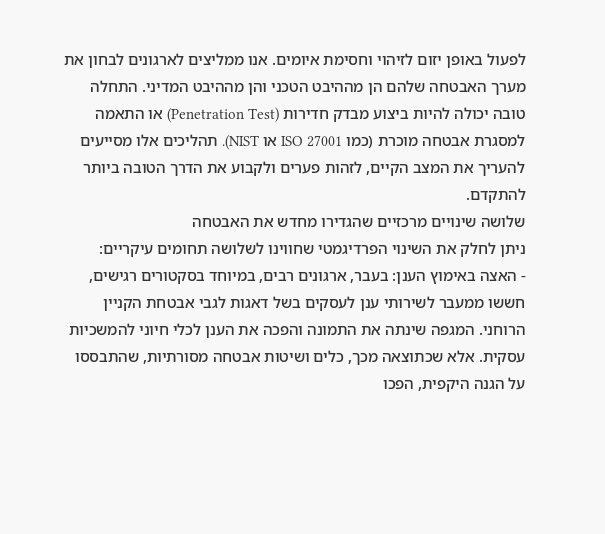לפעול באופן יזום לזיהוי וחסימת איומים. אנו ממליצים לארגונים לבחון את מערך האבטחה שלהם הן מההיבט הטכני והן מההיבט המדיני. התחלה טובה יכולה להיות ביצוע מבדק חדירות (Penetration Test) או התאמה למסגרת אבטחה מוכרת (כמו ISO 27001 או NIST). תהליכים אלו מסייעים להעריך את המצב הקיים, לזהות פערים ולקבוע את הדרך הטובה ביותר להתקדם.
שלושה שינויים מרכזיים שהגדירו מחדש את האבטחה
ניתן לחלק את השינוי הפרדיגמטי שחווינו לשלושה תחומים עיקריים:
- האצה באימוץ הענן: בעבר, ארגונים רבים, במיוחד בסקטורים רגישים, חששו ממעבר לשירותי ענן לעסקים בשל דאגות לגבי אבטחת הקניין הרוחני. המגפה שינתה את התמונה והפכה את הענן לכלי חיוני להמשכיות עסקית. אלא שכתוצאה מכך, כלים ושיטות אבטחה מסורתיות, שהתבססו על הגנה היקפית, הפכו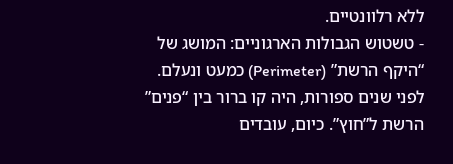ללא רלוונטיים.
- טשטוש הגבולות הארגוניים: המושג של “היקף הרשת” (Perimeter) כמעט ונעלם. לפני שנים ספורות, היה קו ברור בין “פנים” הרשת ל”חוץ”. כיום, עובדים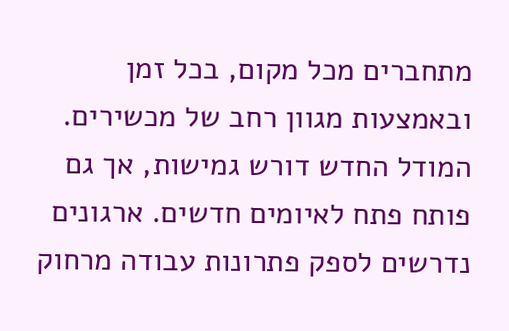מתחברים מכל מקום, בכל זמן ובאמצעות מגוון רחב של מכשירים. המודל החדש דורש גמישות, אך גם פותח פתח לאיומים חדשים. ארגונים נדרשים לספק פתרונות עבודה מרחוק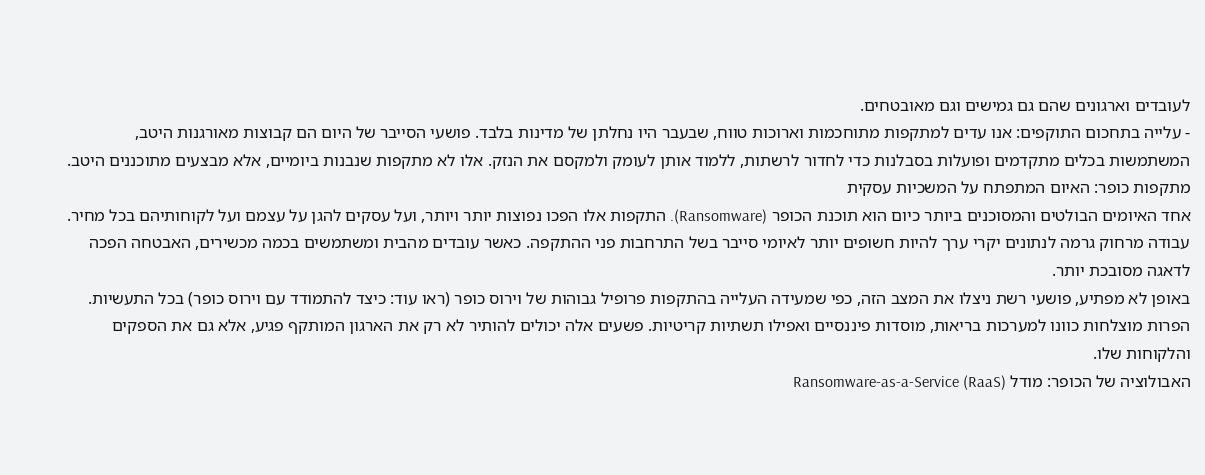לעובדים וארגונים שהם גם גמישים וגם מאובטחים.
- עלייה בתחכום התוקפים: אנו עדים למתקפות מתוחכמות וארוכות טווח, שבעבר היו נחלתן של מדינות בלבד. פושעי הסייבר של היום הם קבוצות מאורגנות היטב, המשתמשות בכלים מתקדמים ופועלות בסבלנות כדי לחדור לרשתות, ללמוד אותן לעומק ולמקסם את הנזק. אלו לא מתקפות שנבנות ביומיים, אלא מבצעים מתוכננים היטב.
מתקפות כופר: האיום המתפתח על המשכיות עסקית
אחד האיומים הבולטים והמסוכנים ביותר כיום הוא תוכנת הכופר (Ransomware). התקפות אלו הפכו נפוצות יותר ויותר, ועל עסקים להגן על עצמם ועל לקוחותיהם בכל מחיר. עבודה מרחוק גרמה לנתונים יקרי ערך להיות חשופים יותר לאיומי סייבר בשל התרחבות פני ההתקפה. כאשר עובדים מהבית ומשתמשים בכמה מכשירים, האבטחה הפכה לדאגה מסובכת יותר.
באופן לא מפתיע, פושעי רשת ניצלו את המצב הזה, כפי שמעידה העלייה בהתקפות פרופיל גבוהות של וירוס כופר (ראו עוד: כיצד להתמודד עם וירוס כופר) בכל התעשיות. הפרות מוצלחות כוונו למערכות בריאות, מוסדות פיננסיים ואפילו תשתיות קריטיות. פשעים אלה יכולים להותיר לא רק את הארגון המותקף פגיע, אלא גם את הספקים והלקוחות שלו.
האבולוציה של הכופר: מודל Ransomware-as-a-Service (RaaS)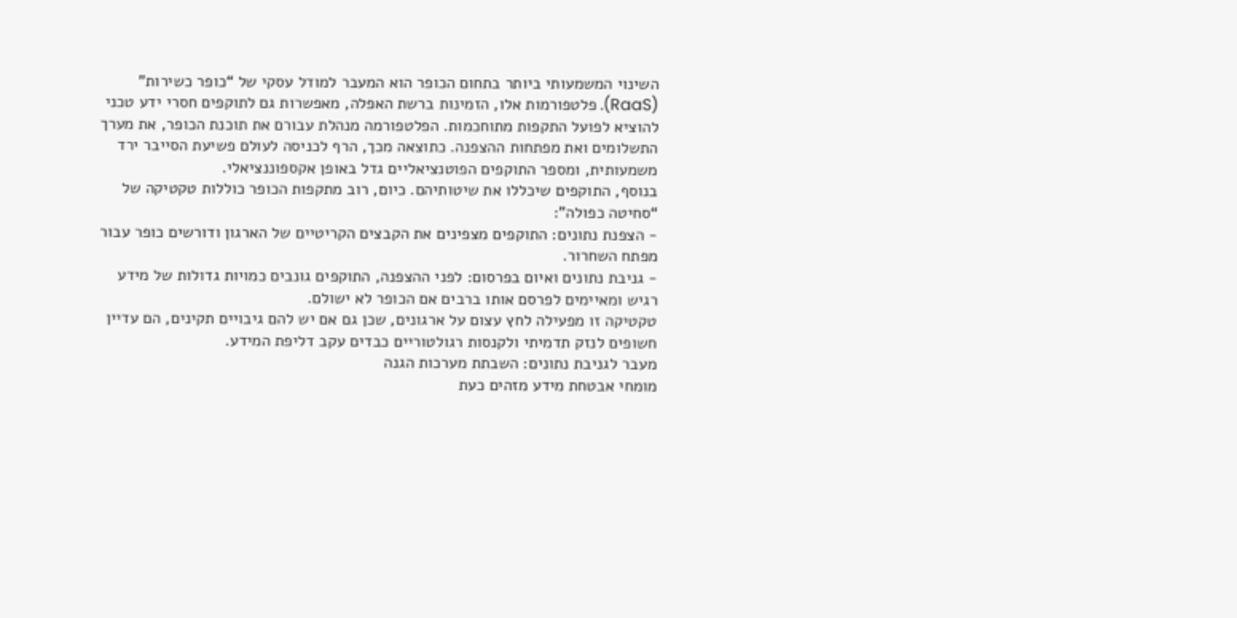השינוי המשמעותי ביותר בתחום הכופר הוא המעבר למודל עסקי של “כופר כשירות” (RaaS). פלטפורמות אלו, הזמינות ברשת האפלה, מאפשרות גם לתוקפים חסרי ידע טכני להוציא לפועל התקפות מתוחכמות. הפלטפורמה מנהלת עבורם את תוכנת הכופר, את מערך התשלומים ואת מפתחות ההצפנה. כתוצאה מכך, הרף לכניסה לעולם פשיעת הסייבר ירד משמעותית, ומספר התוקפים הפוטנציאליים גדל באופן אקספוננציאלי.
בנוסף, התוקפים שיכללו את שיטותיהם. כיום, רוב מתקפות הכופר כוללות טקטיקה של “סחיטה כפולה”:
- הצפנת נתונים: התוקפים מצפינים את הקבצים הקריטיים של הארגון ודורשים כופר עבור מפתח השחרור.
- גניבת נתונים ואיום בפרסום: לפני ההצפנה, התוקפים גונבים כמויות גדולות של מידע רגיש ומאיימים לפרסם אותו ברבים אם הכופר לא ישולם.
טקטיקה זו מפעילה לחץ עצום על ארגונים, שכן גם אם יש להם גיבויים תקינים, הם עדיין חשופים לנזק תדמיתי ולקנסות רגולטוריים כבדים עקב דליפת המידע.
מעבר לגניבת נתונים: השבתת מערכות הגנה
מומחי אבטחת מידע מזהים כעת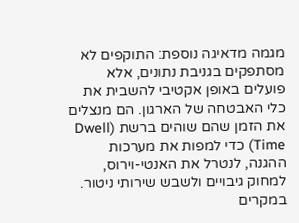מגמה מדאיגה נוספת: התוקפים לא מסתפקים בגניבת נתונים, אלא פועלים באופן אקטיבי להשבית את כלי האבטחה של הארגון. הם מנצלים את הזמן שהם שוהים ברשת (Dwell Time) כדי למפות את מערכות ההגנה, לנטרל את האנטי-וירוס, למחוק גיבויים ולשבש שירותי ניטור. במקרים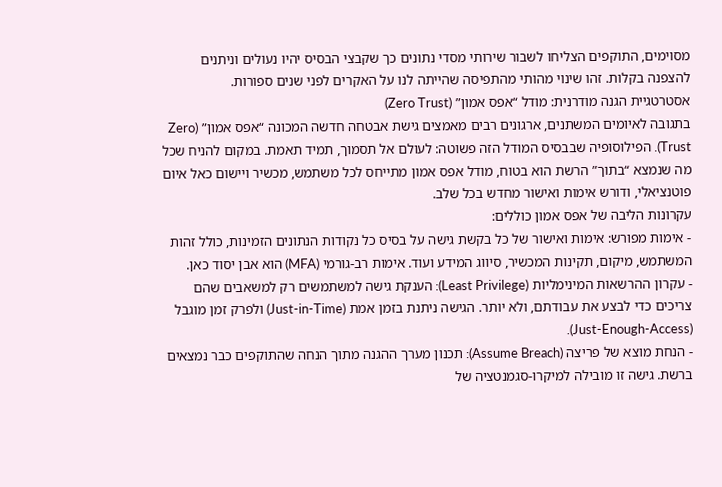מסוימים, התוקפים הצליחו לשבור שירותי מסדי נתונים כך שקבצי הבסיס יהיו נעולים וניתנים להצפנה בקלות. זהו שינוי מהותי מהתפיסה שהייתה לנו על האקרים לפני שנים ספורות.
אסטרטגיית הגנה מודרנית: מודל “אפס אמון” (Zero Trust)
בתגובה לאיומים המשתנים, ארגונים רבים מאמצים גישת אבטחה חדשה המכונה “אפס אמון” (Zero Trust). הפילוסופיה שבבסיס המודל הזה פשוטה: לעולם אל תסמוך, תמיד תאמת. במקום להניח שכל מה שנמצא “בתוך” הרשת הוא בטוח, מודל אפס אמון מתייחס לכל משתמש, מכשיר ויישום כאל איום פוטנציאלי, ודורש אימות ואישור מחדש בכל שלב.
עקרונות הליבה של אפס אמון כוללים:
- אימות מפורש: אימות ואישור של כל בקשת גישה על בסיס כל נקודות הנתונים הזמינות, כולל זהות המשתמש, מיקום, תקינות המכשיר, סיווג המידע ועוד. אימות רב-גורמי (MFA) הוא אבן יסוד כאן.
- עקרון ההרשאות המינימליות (Least Privilege): הענקת גישה למשתמשים רק למשאבים שהם צריכים כדי לבצע את עבודתם, ולא יותר. הגישה ניתנת בזמן אמת (Just-in-Time) ולפרק זמן מוגבל (Just-Enough-Access).
- הנחת מוצא של פריצה (Assume Breach): תכנון מערך ההגנה מתוך הנחה שהתוקפים כבר נמצאים ברשת. גישה זו מובילה למיקרו-סגמנטציה של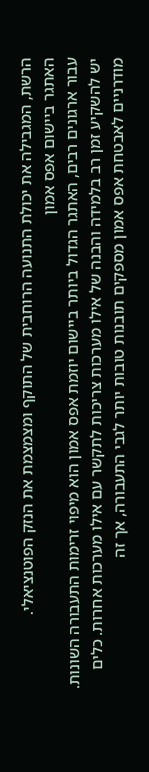הרשת, המגבילה את יכולת התנועה הרוחבית של התוקף ומצמצמת את הנזק הפוטנציאלי.
האתגר ביישום אפס אמון
עבור ארגונים רבים, האתגר הגדול ביותר ביישום יוזמת אפס אמון הוא מיפוי זרימות התעבורה השונות. יש להשקיע זמן רב בלמידה והבנה של אילו מערכות צריכות לתקשר עם אילו מערכות אחרות. כלים מודרניים לאבטחת אפס אמון מספקים תובנות טובות יותר לגבי התעבורה, אך זה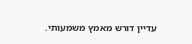עדיין דורש מאמץ משמעותי.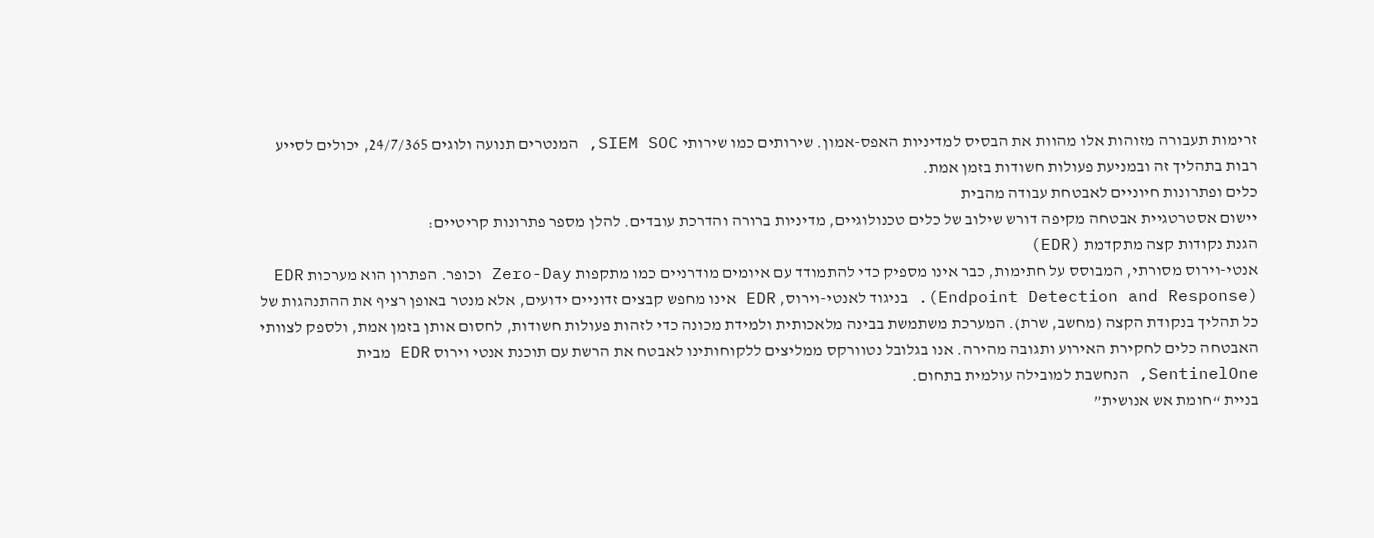זרימות תעבורה מזוהות אלו מהוות את הבסיס למדיניות האפס-אמון. שירותים כמו שירותי SIEM SOC, המנטרים תנועה ולוגים 24/7/365, יכולים לסייע רבות בתהליך זה ובמניעת פעולות חשודות בזמן אמת.
כלים ופתרונות חיוניים לאבטחת עבודה מהבית
יישום אסטרטגיית אבטחה מקיפה דורש שילוב של כלים טכנולוגיים, מדיניות ברורה והדרכת עובדים. להלן מספר פתרונות קריטיים:
הגנת נקודות קצה מתקדמת (EDR)
אנטי-וירוס מסורתי, המבוסס על חתימות, כבר אינו מספיק כדי להתמודד עם איומים מודרניים כמו מתקפות Zero-Day וכופר. הפתרון הוא מערכות EDR (Endpoint Detection and Response). בניגוד לאנטי-וירוס, EDR אינו מחפש קבצים זדוניים ידועים, אלא מנטר באופן רציף את ההתנהגות של כל תהליך בנקודת הקצה (מחשב, שרת). המערכת משתמשת בבינה מלאכותית ולמידת מכונה כדי לזהות פעולות חשודות, לחסום אותן בזמן אמת, ולספק לצוותי האבטחה כלים לחקירת האירוע ותגובה מהירה. אנו בגלובל נטוורקס ממליצים ללקוחותינו לאבטח את הרשת עם תוכנת אנטי וירוס EDR מבית SentinelOne, הנחשבת למובילה עולמית בתחום.
בניית “חומת אש אנושית”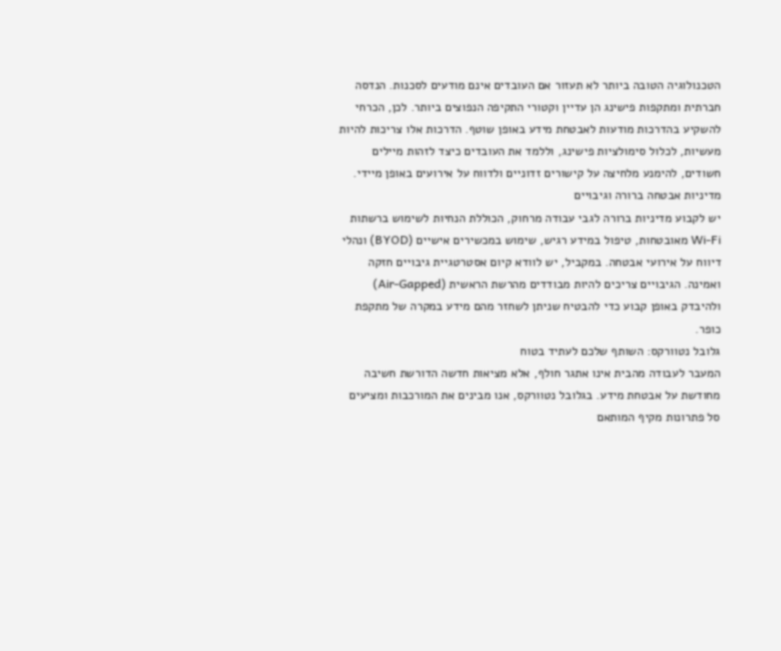הטכנולוגיה הטובה ביותר לא תעזור אם העובדים אינם מודעים לסכנות. הנדסה חברתית ומתקפות פישינג הן עדיין וקטורי התקיפה הנפוצים ביותר. לכן, הכרחי להשקיע בהדרכות מודעות לאבטחת מידע באופן שוטף. הדרכות אלו צריכות להיות מעשיות, לכלול סימולציות פישינג, וללמד את העובדים כיצד לזהות מיילים חשודים, להימנע מלחיצה על קישורים זדוניים ולדווח על אירועים באופן מיידי.
מדיניות אבטחה ברורה וגיבויים
יש לקבוע מדיניות ברורה לגבי עבודה מרחוק, הכוללת הנחיות לשימוש ברשתות Wi-Fi מאובטחות, טיפול במידע רגיש, שימוש במכשירים אישיים (BYOD) ונהלי דיווח על אירועי אבטחה. במקביל, יש לוודא קיום אסטרטגיית גיבויים חזקה ואמינה. הגיבויים צריכים להיות מבודדים מהרשת הראשית (Air-Gapped) ולהיבדק באופן קבוע כדי להבטיח שניתן לשחזר מהם מידע במקרה של מתקפת כופר.
גלובל נטוורקס: השותף שלכם לעתיד בטוח
המעבר לעבודה מהבית אינו אתגר חולף, אלא מציאות חדשה הדורשת חשיבה מחודשת על אבטחת מידע. בגלובל נטוורקס, אנו מבינים את המורכבות ומציעים סל פתרונות מקיף המותאם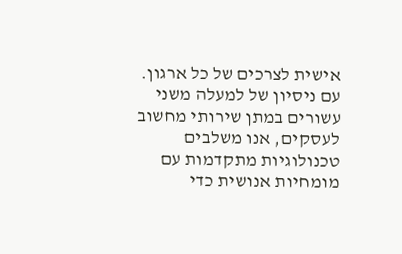אישית לצרכים של כל ארגון. עם ניסיון של למעלה משני עשורים במתן שירותי מחשוב לעסקים, אנו משלבים טכנולוגיות מתקדמות עם מומחיות אנושית כדי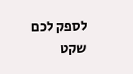לספק לכם שקט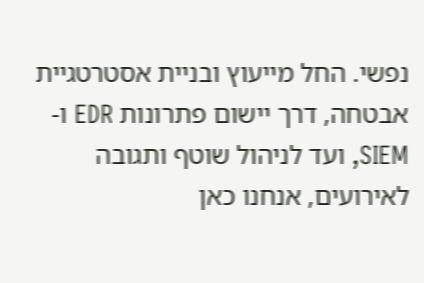נפשי. החל מייעוץ ובניית אסטרטגיית אבטחה, דרך יישום פתרונות EDR ו-SIEM, ועד לניהול שוטף ותגובה לאירועים, אנחנו כאן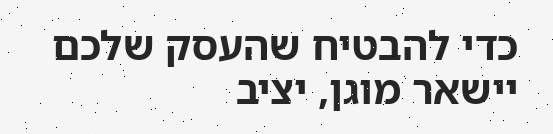כדי להבטיח שהעסק שלכם יישאר מוגן, יציב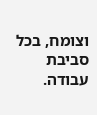וצומח, בכל סביבת עבודה.